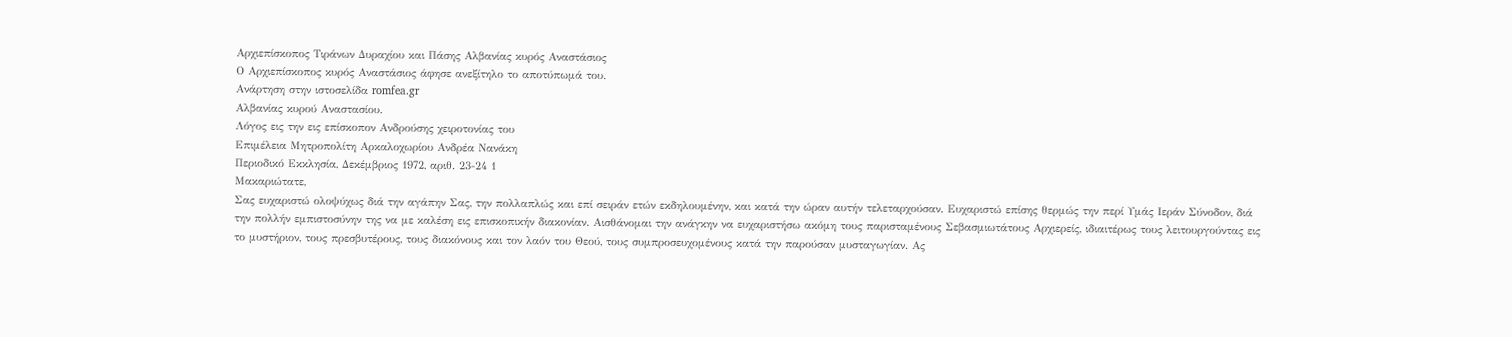Αρχιεπίσκοπος Τιράνων Δυραχίου και Πάσης Αλβανίας κυρός Αναστάσιος
Ο Αρχιεπίσκοπος κυρός Αναστάσιος άφησε ανεξίτηλο το αποτύπωμά του.
Ανάρτηση στην ιστοσελίδα romfea.gr
Αλβανίας κυρού Αναστασίου.
Λόγος εις την εις επίσκοπον Ανδρούσης χειροτονίας του
Επιμέλεια Μητροπολίτη Αρκαλοχωρίου Ανδρέα Νανάκη
Περιοδικό Εκκλησία, Δεκέμβριος 1972, αριθ. 23-24 1
Μακαριώτατε,
Σας ευχαριστώ ολοψύχως διά την αγάπην Σας, την πολλαπλώς και επί σειράν ετών εκδηλουμένην, και κατά την ώραν αυτήν τελεταρχούσαν. Ευχαριστώ επίσης θερμώς την περί Υμάς Ιεράν Σύνοδον, διά την πολλήν εμπιστοσύνην της να με καλέση εις επισκοπικήν διακονίαν. Αισθάνομαι την ανάγκην να ευχαριστήσω ακόμη τους παρισταμένους Σεβασμιωτάτους Αρχιερείς, ιδιαιτέρως τους λειτουργούντας εις το μυστήριον, τους πρεσβυτέρους, τους διακόνους και τον λαόν του Θεού, τους συμπροσευχομένους κατά την παρούσαν μυσταγωγίαν. Ας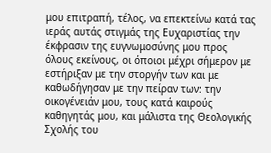μου επιτραπή, τέλος, να επεκτείνω κατά τας ιεράς αυτάς στιγμάς της Ευχαριστίας την έκφρασιν της ευγνωμοσύνης μου προς όλους εκείνους, οι όποιοι μέχρι σήμερον με εστήριξαν με την στοργήν των και με καθωδήγησαν με την πείραν των: την οικογένειάν μου, τους κατά καιρούς καθηγητάς μου, και μάλιστα της Θεολογικής Σχολής του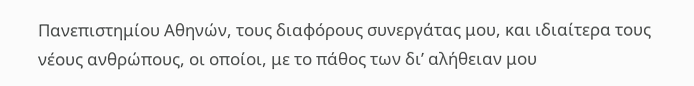Πανεπιστημίου Αθηνών, τους διαφόρους συνεργάτας μου, και ιδιαίτερα τους νέους ανθρώπους, οι οποίοι, με το πάθος των δι’ αλήθειαν μου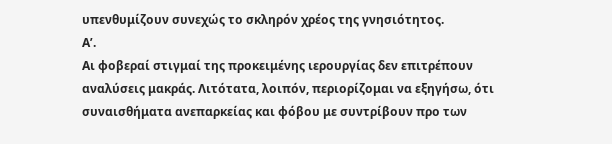υπενθυμίζουν συνεχώς το σκληρόν χρέος της γνησιότητος.
Α’.
Αι φοβεραί στιγμαί της προκειμένης ιερουργίας δεν επιτρέπουν αναλύσεις μακράς. Λιτότατα, λοιπόν, περιορίζομαι να εξηγήσω, ότι συναισθήματα ανεπαρκείας και φόβου με συντρίβουν προ των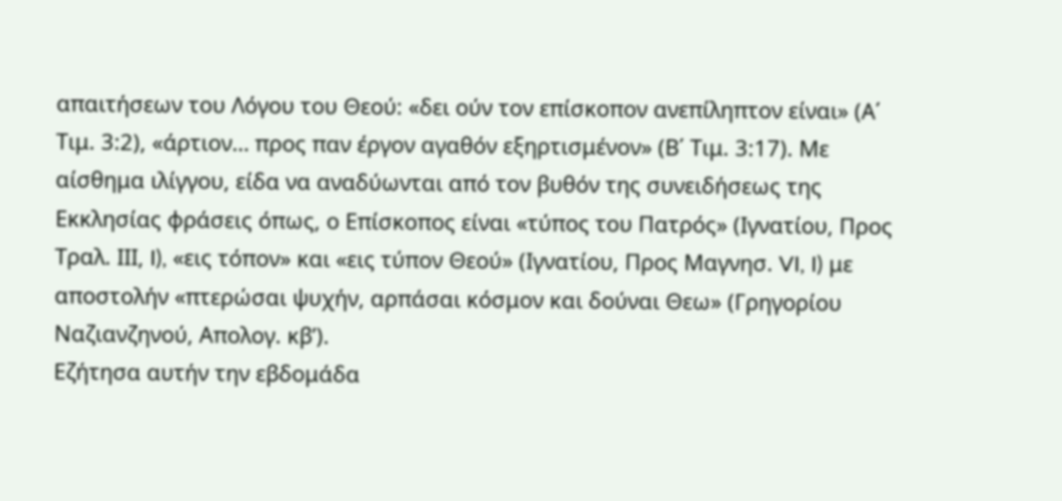απαιτήσεων του Λόγου του Θεού: «δει ούν τον επίσκοπον ανεπίληπτον είναι» (Α΄ Τιμ. 3:2), «άρτιον… προς παν έργον αγαθόν εξηρτισμένον» (Β΄ Τιμ. 3:17). Με αίσθημα ιλίγγου, είδα να αναδύωνται από τον βυθόν της συνειδήσεως της Εκκλησίας φράσεις όπως, ο Επίσκοπος είναι «τύπος του Πατρός» (Ιγνατίου, Προς Τραλ. IΙΙ, I), «εις τόπον» και «εις τύπον Θεού» (Ιγνατίου, Προς Μαγνησ. VI, I) με αποστολήν «πτερώσαι ψυχήν, αρπάσαι κόσμον και δούναι Θεω» (Γρηγορίου Ναζιανζηνού, Απολογ. κβ’).
Εζήτησα αυτήν την εβδομάδα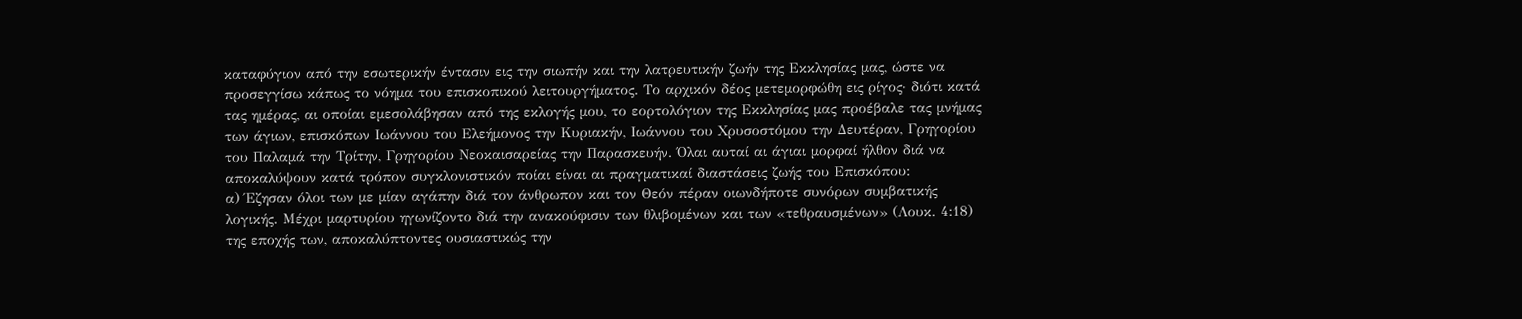καταφύγιον από την εσωτερικήν έντασιν εις την σιωπήν και την λατρευτικήν ζωήν της Εκκλησίας μας, ώστε να προσεγγίσω κάπως το νόημα του επισκοπικού λειτουργήματος. Το αρχικόν δέος μετεμορφώθη εις ρίγος· διότι κατά τας ημέρας, αι οποίαι εμεσολάβησαν από της εκλογής μου, το εορτολόγιον της Εκκλησίας μας προέβαλε τας μνήμας των άγιων, επισκόπων Ιωάννου του Ελεήμονος την Κυριακήν, Ιωάννου του Χρυσοστόμου την Δευτέραν, Γρηγορίου του Παλαμά την Τρίτην, Γρηγορίου Νεοκαισαρείας την Παρασκευήν. Όλαι αυταί αι άγιαι μορφαί ήλθον διά να αποκαλύψουν κατά τρόπον συγκλονιστικόν ποίαι είναι αι πραγματικαί διαστάσεις ζωής του Επισκόπου:
α) Έζησαν όλοι των με μίαν αγάπην διά τον άνθρωπον και τον Θεόν πέραν οιωνδήποτε συνόρων συμβατικής λογικής. Μέχρι μαρτυρίου ηγωνίζοντο διά την ανακούφισιν των θλιβομένων και των «τεθραυσμένων» (Λουκ. 4:18) της εποχής των, αποκαλύπτοντες ουσιαστικώς την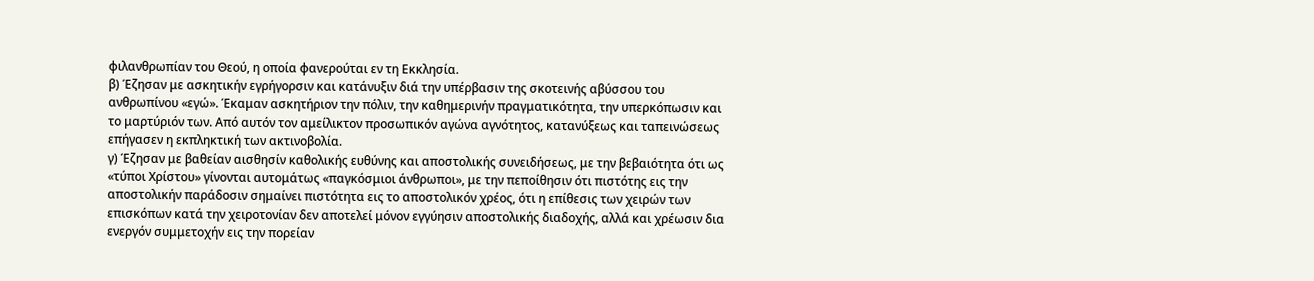φιλανθρωπίαν του Θεού, η οποία φανερούται εν τη Εκκλησία.
β) Έζησαν με ασκητικήν εγρήγορσιν και κατάνυξιν διά την υπέρβασιν της σκοτεινής αβύσσου του ανθρωπίνου «εγώ». Έκαμαν ασκητήριον την πόλιν, την καθημερινήν πραγματικότητα, την υπερκόπωσιν και το μαρτύριόν των. Από αυτόν τον αμείλικτον προσωπικόν αγώνα αγνότητος, κατανύξεως και ταπεινώσεως επήγασεν η εκπληκτική των ακτινοβολία.
γ) Έζησαν με βαθείαν αισθησίν καθολικής ευθύνης και αποστολικής συνειδήσεως, με την βεβαιότητα ότι ως «τύποι Χρίστου» γίνονται αυτομάτως «παγκόσμιοι άνθρωποι», με την πεποίθησιν ότι πιστότης εις την αποστολικήν παράδοσιν σημαίνει πιστότητα εις το αποστολικόν χρέος, ότι η επίθεσις των χειρών των επισκόπων κατά την χειροτονίαν δεν αποτελεί μόνον εγγύησιν αποστολικής διαδοχής, αλλά και χρέωσιν δια ενεργόν συμμετοχήν εις την πορείαν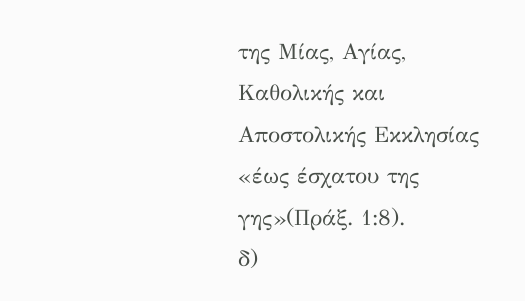της Μίας, Αγίας, Καθολικής και Αποστολικής Εκκλησίας «έως έσχατου της γης»(Πράξ. 1:8).
δ)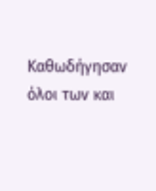Καθωδήγησαν όλοι των και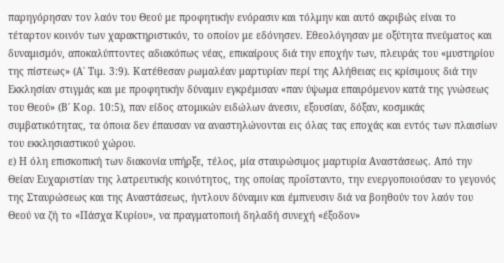παρηγόρησαν τον λαόν του Θεού με προφητικήν ενόρασιν και τόλμην και αυτό ακριβώς είναι το τέταρτον κοινόν των χαρακτηριστικόν, το οποίον με εδόνησεν. Εθεολόγησαν με οξύτητα πνεύματος και δυναμισμόν, αποκαλύπτοντες αδιακόπως νέας, επικαίρους διά την εποχήν των, πλευράς του «μυστηρίου της πίστεως» (Α΄ Τιμ. 3:9). Κατέθεσαν ρωμαλέαν μαρτυρίαν περί της Αλήθειας εις κρίσιμους διά την Εκκλησίαν στιγμάς και με προφητικήν δύναμιν εγκρέμισαν «παν ύψωμα επαιρόμενον κατά της γνώσεως του Θεού» (Β΄ Κορ. 10:5), παν είδος ατομικών ειδώλων άνεσιν, εξουσίαν, δόξαν, κοσμικάς συμβατικότητας, τα όποια δεν έπαυσαν να αναστηλώνονται εις όλας τας εποχάς και εντός των πλαισίων του εκκλησιαστικού χώρου.
ε) Η όλη επισκοπική των διακονία υπήρξε, τέλος, μία σταυρώσιμος μαρτυρία Αναστάσεως. Από την Θείαν Ευχαριστίαν της λατρευτικής κοινότητος, της οποίας προΐσταντο, την ενεργοποιούσαν το γεγονός της Σταυρώσεως και της Αναστάσεως, ήντλουν δύναμιν και έμπνευσιν διά να βοηθούν τον λαόν του Θεού να ζή το «Πάσχα Κυρίου», να πραγματοποιή δηλαδή συνεχή «έξοδον»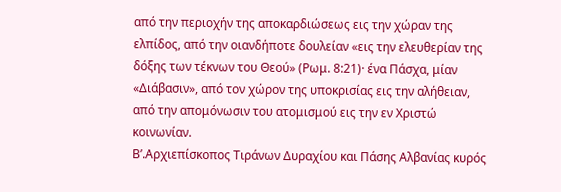από την περιοχήν της αποκαρδιώσεως εις την χώραν της ελπίδος, από την οιανδήποτε δουλείαν «εις την ελευθερίαν της δόξης των τέκνων του Θεού» (Ρωμ. 8:21)· ένα Πάσχα, μίαν «Διάβασιν», από τον χώρον της υποκρισίας εις την αλήθειαν, από την απομόνωσιν του ατομισμού εις την εν Χριστώ κοινωνίαν.
Β’.Αρχιεπίσκοπος Τιράνων Δυραχίου και Πάσης Αλβανίας κυρός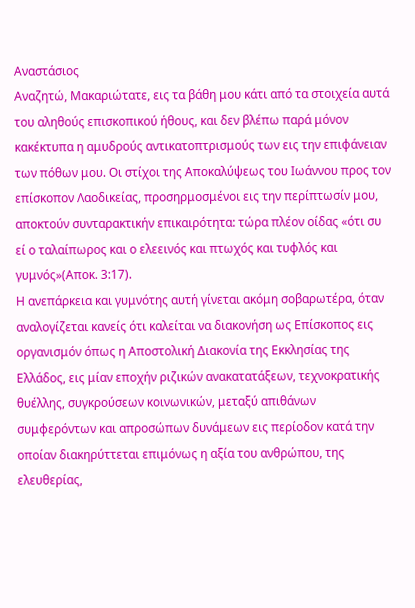Αναστάσιος
Αναζητώ, Μακαριώτατε, εις τα βάθη μου κάτι από τα στοιχεία αυτά του αληθούς επισκοπικού ήθους, και δεν βλέπω παρά μόνον κακέκτυπα η αμυδρούς αντικατοπτρισμούς των εις την επιφάνειαν των πόθων μου. Οι στίχοι της Αποκαλύψεως του Ιωάννου προς τον επίσκοπον Λαοδικείας, προσηρμοσμένοι εις την περίπτωσίν μου, αποκτούν συνταρακτικήν επικαιρότητα: τώρα πλέον οίδας «ότι συ εί ο ταλαίπωρος και ο ελεεινός και πτωχός και τυφλός και γυμνός»(Αποκ. 3:17).
Η ανεπάρκεια και γυμνότης αυτή γίνεται ακόμη σοβαρωτέρα, όταν αναλογίζεται κανείς ότι καλείται να διακονήση ως Επίσκοπος εις οργανισμόν όπως η Αποστολική Διακονία της Εκκλησίας της Ελλάδος, εις μίαν εποχήν ριζικών ανακατατάξεων, τεχνοκρατικής θυέλλης, συγκρούσεων κοινωνικών, μεταξύ απιθάνων συμφερόντων και απροσώπων δυνάμεων εις περίοδον κατά την οποίαν διακηρύττεται επιμόνως η αξία του ανθρώπου, της ελευθερίας,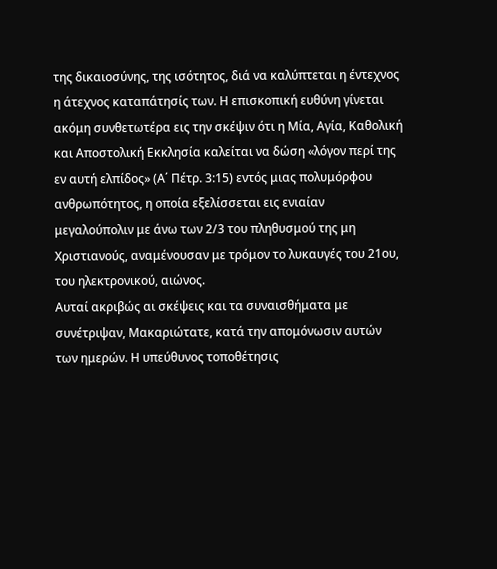της δικαιοσύνης, της ισότητος, διά να καλύπτεται η έντεχνος η άτεχνος καταπάτησίς των. Η επισκοπική ευθύνη γίνεται ακόμη συνθετωτέρα εις την σκέψιν ότι η Μία, Αγία, Καθολική και Αποστολική Εκκλησία καλείται να δώση «λόγον περί της εν αυτή ελπίδος» (Α΄ Πέτρ. 3:15) εντός μιας πολυμόρφου ανθρωπότητος, η οποία εξελίσσεται εις ενιαίαν μεγαλούπολιν με άνω των 2/3 του πληθυσμού της μη Χριστιανούς, αναμένουσαν με τρόμον το λυκαυγές του 21ου, του ηλεκτρονικού, αιώνος.
Αυταί ακριβώς αι σκέψεις και τα συναισθήματα με συνέτριψαν, Μακαριώτατε, κατά την απομόνωσιν αυτών των ημερών. Η υπεύθυνος τοποθέτησις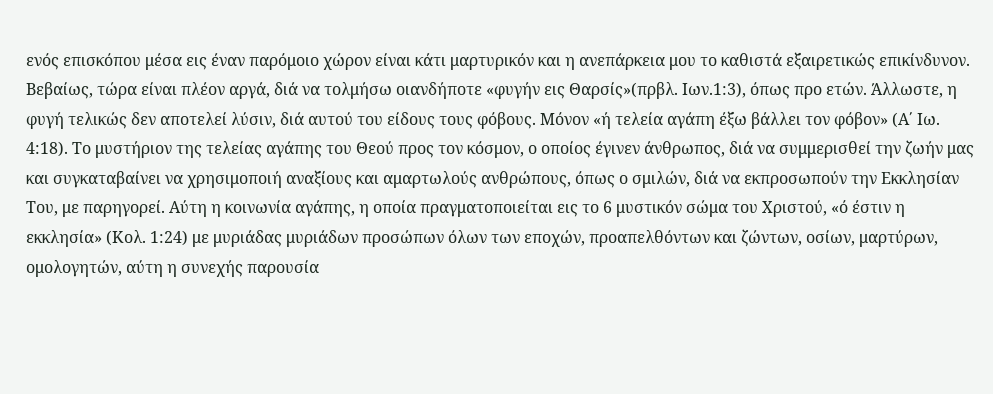ενός επισκόπου μέσα εις έναν παρόμοιο χώρον είναι κάτι μαρτυρικόν και η ανεπάρκεια μου το καθιστά εξαιρετικώς επικίνδυνον. Βεβαίως, τώρα είναι πλέον αργά, διά να τολμήσω οιανδήποτε «φυγήν εις Θαρσίς»(πρβλ. Ιων.1:3), όπως προ ετών. Άλλωστε, η φυγή τελικώς δεν αποτελεί λύσιν, διά αυτού του είδους τους φόβους. Μόνον «ή τελεία αγάπη έξω βάλλει τον φόβον» (Α΄ Ιω. 4:18). Το μυστήριον της τελείας αγάπης του Θεού προς τον κόσμον, ο οποίος έγινεν άνθρωπος, διά να συμμερισθεί την ζωήν μας και συγκαταβαίνει να χρησιμοποιή αναξίους και αμαρτωλούς ανθρώπους, όπως ο σμιλών, διά να εκπροσωπούν την Εκκλησίαν Του, με παρηγορεί. Αύτη η κοινωνία αγάπης, η οποία πραγματοποιείται εις το 6 μυστικόν σώμα του Χριστού, «ό έστιν η εκκλησία» (Κολ. 1:24) με μυριάδας μυριάδων προσώπων όλων των εποχών, προαπελθόντων και ζώντων, οσίων, μαρτύρων, ομολογητών, αύτη η συνεχής παρουσία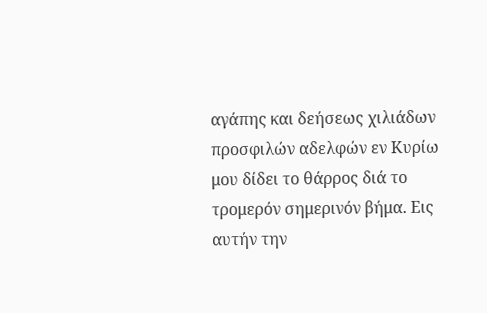αγάπης και δεήσεως χιλιάδων προσφιλών αδελφών εν Κυρίω μου δίδει το θάρρος διά το τρομερόν σημερινόν βήμα. Εις αυτήν την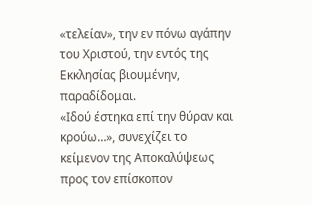«τελείαν», την εν πόνω αγάπην του Χριστού, την εντός της Εκκλησίας βιουμένην, παραδίδομαι.
«Ιδού έστηκα επί την θύραν και κρούω…», συνεχίζει το κείμενον της Αποκαλύψεως προς τον επίσκοπον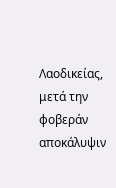Λαοδικείας, μετά την φοβεράν αποκάλυψιν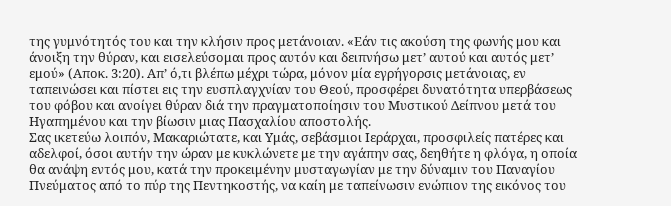της γυμνότητός του και την κλήσιν προς μετάνοιαν. «Εάν τις ακούση της φωνής μου και άνοιξη την θύραν, και εισελεύσομαι προς αυτόν και δειπνήσω μετ’ αυτού και αυτός μετ’ εμού» (Αποκ. 3:20). Απ’ ό,τι βλέπω μέχρι τώρα, μόνον μία εγρήγορσις μετάνοιας, εν ταπεινώσει και πίστει εις την ευσπλαγχνίαν του Θεού, προσφέρει δυνατότητα υπερβάσεως του φόβου και ανοίγει θύραν διά την πραγματοποίησιν του Μυστικού Δείπνου μετά του Ηγαπημένου και την βίωσιν μιας Πασχαλίου αποστολής.
Σας ικετεύω λοιπόν, Μακαριώτατε, και Υμάς, σεβάσμιοι Ιεράρχαι, προσφιλείς πατέρες και αδελφοί, όσοι αυτήν την ώραν με κυκλώνετε με την αγάπην σας, δεηθήτε η φλόγα, η οποία θα ανάψη εντός μου, κατά την προκειμένην μυσταγωγίαν με την δύναμιν του Παναγίου Πνεύματος από το πύρ της Πεντηκοστής, να καίη με ταπείνωσιν ενώπιον της εικόνος του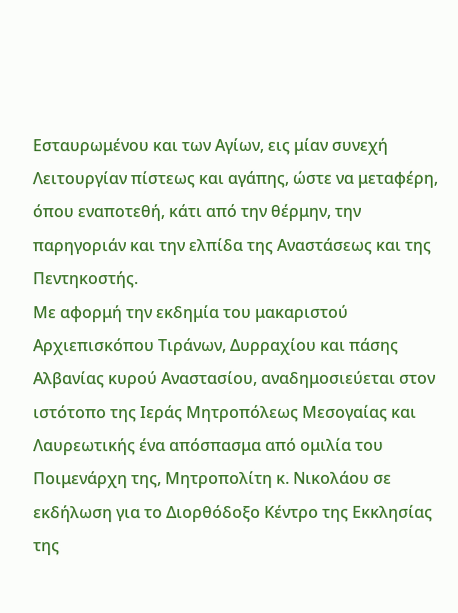Εσταυρωμένου και των Αγίων, εις μίαν συνεχή Λειτουργίαν πίστεως και αγάπης, ώστε να μεταφέρη, όπου εναποτεθή, κάτι από την θέρμην, την παρηγοριάν και την ελπίδα της Αναστάσεως και της Πεντηκοστής.
Με αφορμή την εκδημία του μακαριστού Αρχιεπισκόπου Τιράνων, Δυρραχίου και πάσης Αλβανίας κυρού Αναστασίου, αναδημοσιεύεται στον ιστότοπο της Ιεράς Μητροπόλεως Μεσογαίας και Λαυρεωτικής ένα απόσπασμα από ομιλία του Ποιμενάρχη της, Μητροπολίτη κ. Νικολάου σε εκδήλωση για το Διορθόδοξο Κέντρο της Εκκλησίας της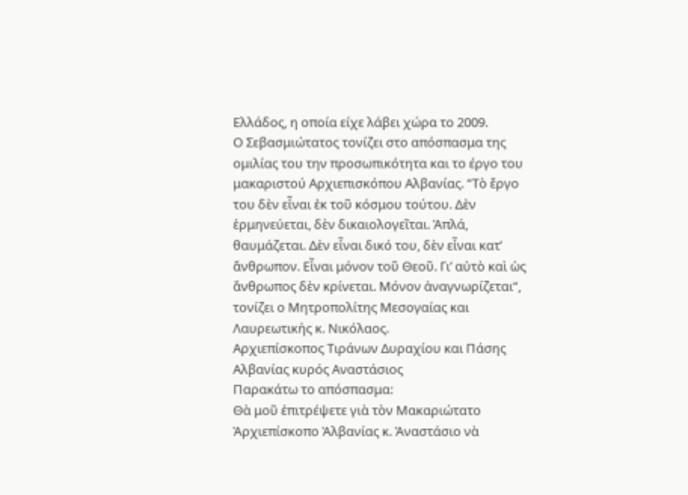Ελλάδος, η οποία είχε λάβει χώρα το 2009.
Ο Σεβασμιώτατος τονίζει στο απόσπασμα της ομιλίας του την προσωπικότητα και το έργο του μακαριστού Αρχιεπισκόπου Αλβανίας. “Τὸ ἔργο του δὲν εἶναι ἐκ τοῦ κόσμου τούτου. Δὲν ἑρμηνεύεται, δὲν δικαιολογεῖται. Ἁπλά, θαυμάζεται. Δὲν εἶναι δικό του, δὲν εἶναι κατ’ ἄνθρωπον. Εἶναι μόνον τοῦ Θεοῦ. Γι’ αὐτὸ καὶ ὡς ἄνθρωπος δὲν κρίνεται. Μόνον ἀναγνωρίζεται“, τονίζει ο Μητροπολίτης Μεσογαίας και Λαυρεωτικής κ. Νικόλαος.
Αρχιεπίσκοπος Τιράνων Δυραχίου και Πάσης Αλβανίας κυρός Αναστάσιος
Παρακάτω το απόσπασμα:
Θὰ μοῦ ἐπιτρέψετε γιὰ τὸν Μακαριώτατο Ἀρχιεπίσκοπο Ἀλβανίας κ. Ἀναστάσιο νὰ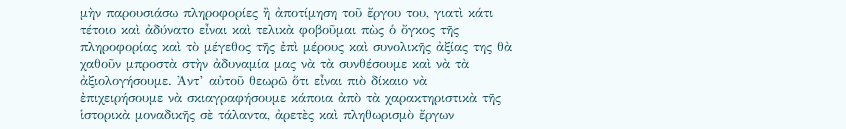μὴν παρουσιάσω πληροφορίες ἢ ἀποτίμηση τοῦ ἔργου του, γιατὶ κάτι τέτοιο καὶ ἀδύνατο εἶναι καὶ τελικὰ φοβοῦμαι πὼς ὁ ὄγκος τῆς πληροφορίας καὶ τὸ μέγεθος τῆς ἐπὶ μέρους καὶ συνολικῆς ἀξίας της θὰ χαθοῦν μπροστὰ στὴν ἀδυναμία μας νὰ τὰ συνθέσουμε καὶ νὰ τὰ ἀξιολογήσουμε. Ἀντ’ αὐτοῦ θεωρῶ ὅτι εἶναι πιὸ δίκαιο νὰ ἐπιχειρήσουμε νὰ σκιαγραφήσουμε κάποια ἀπὸ τὰ χαρακτηριστικὰ τῆς ἱστορικὰ μοναδικῆς σὲ τάλαντα, ἀρετὲς καὶ πληθωρισμὸ ἔργων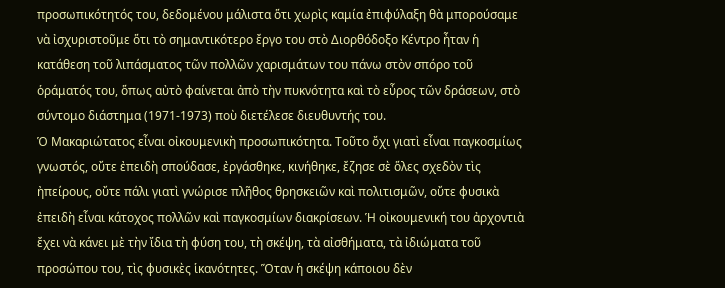προσωπικότητός του, δεδομένου μάλιστα ὅτι χωρὶς καμία ἐπιφύλαξη θὰ μπορούσαμε νὰ ἰσχυριστοῦμε ὅτι τὸ σημαντικότερο ἔργο του στὸ Διορθόδοξο Κέντρο ἦταν ἡ κατάθεση τοῦ λιπάσματος τῶν πολλῶν χαρισμάτων του πάνω στὸν σπόρο τοῦ ὁράματός του, ὅπως αὐτὸ φαίνεται ἀπὸ τὴν πυκνότητα καὶ τὸ εὖρος τῶν δράσεων, στὸ σύντομο διάστημα (1971-1973) ποὺ διετέλεσε διευθυντής του.
Ὁ Μακαριώτατος εἶναι οἰκουμενικὴ προσωπικότητα. Τοῦτο ὄχι γιατὶ εἶναι παγκοσμίως γνωστός, οὔτε ἐπειδὴ σπούδασε, ἐργάσθηκε, κινήθηκε, ἔζησε σὲ ὅλες σχεδὸν τὶς ἠπείρους, οὔτε πάλι γιατὶ γνώρισε πλῆθος θρησκειῶν καὶ πολιτισμῶν, οὔτε φυσικὰ ἐπειδὴ εἶναι κάτοχος πολλῶν καὶ παγκοσμίων διακρίσεων. Ἡ οἰκουμενική του ἀρχοντιὰ ἔχει νὰ κάνει μὲ τὴν ἴδια τὴ φύση του, τὴ σκέψη, τὰ αἰσθήματα, τὰ ἰδιώματα τοῦ προσώπου του, τὶς φυσικὲς ἱκανότητες. Ὅταν ἡ σκέψη κάποιου δὲν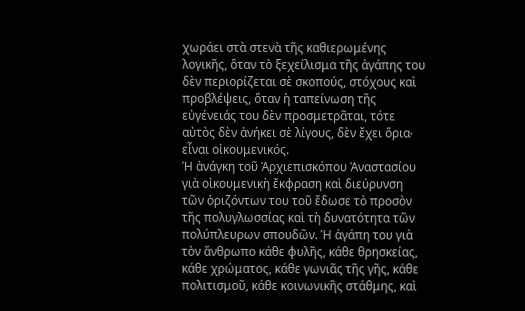χωράει στὰ στενὰ τῆς καθιερωμένης λογικῆς, ὅταν τὸ ξεχείλισμα τῆς ἀγάπης του δὲν περιορίζεται σὲ σκοπούς, στόχους καὶ προβλέψεις, ὅταν ἡ ταπείνωση τῆς εὐγένειάς του δὲν προσμετρᾶται, τότε αὐτὸς δὲν ἀνήκει σὲ λίγους, δὲν ἔχει ὅρια∙ εἶναι οἰκουμενικός.
Ἡ ἀνάγκη τοῦ Ἀρχιεπισκόπου Ἀναστασίου γιὰ οἰκουμενικὴ ἔκφραση καὶ διεύρυνση τῶν ὁριζόντων του τοῦ ἔδωσε τὸ προσὸν τῆς πολυγλωσσίας καὶ τὴ δυνατότητα τῶν πολύπλευρων σπουδῶν. Ἡ ἀγάπη του γιὰ τὸν ἄνθρωπο κάθε φυλῆς, κάθε θρησκείας, κάθε χρώματος, κάθε γωνιᾶς τῆς γῆς, κάθε πολιτισμοῦ, κάθε κοινωνικῆς στάθμης, καὶ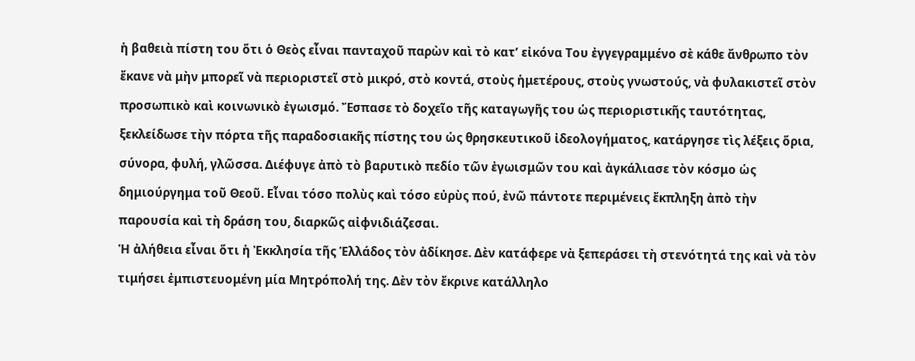ἡ βαθειὰ πίστη του ὅτι ὁ Θεὸς εἶναι πανταχοῦ παρὼν καὶ τὸ κατ’ εἰκόνα Του ἐγγεγραμμένο σὲ κάθε ἄνθρωπο τὸν ἔκανε νὰ μὴν μπορεῖ νὰ περιοριστεῖ στὸ μικρό, στὸ κοντά, στοὺς ἡμετέρους, στοὺς γνωστούς, νὰ φυλακιστεῖ στὸν προσωπικὸ καὶ κοινωνικὸ ἐγωισμό. Ἔσπασε τὸ δοχεῖο τῆς καταγωγῆς του ὡς περιοριστικῆς ταυτότητας, ξεκλείδωσε τὴν πόρτα τῆς παραδοσιακῆς πίστης του ὡς θρησκευτικοῦ ἰδεολογήματος, κατάργησε τὶς λέξεις ὅρια, σύνορα, φυλή, γλῶσσα. Διέφυγε ἀπὸ τὸ βαρυτικὸ πεδίο τῶν ἐγωισμῶν του καὶ ἀγκάλιασε τὸν κόσμο ὡς δημιούργημα τοῦ Θεοῦ. Εἶναι τόσο πολὺς καὶ τόσο εὐρὺς πού, ἐνῶ πάντοτε περιμένεις ἔκπληξη ἀπὸ τὴν παρουσία καὶ τὴ δράση του, διαρκῶς αἰφνιδιάζεσαι.
Ἡ ἀλήθεια εἶναι ὅτι ἡ Ἐκκλησία τῆς Ἑλλάδος τὸν ἀδίκησε. Δὲν κατάφερε νὰ ξεπεράσει τὴ στενότητά της καὶ νὰ τὸν τιμήσει ἐμπιστευομένη μία Μητρόπολή της. Δὲν τὸν ἔκρινε κατάλληλο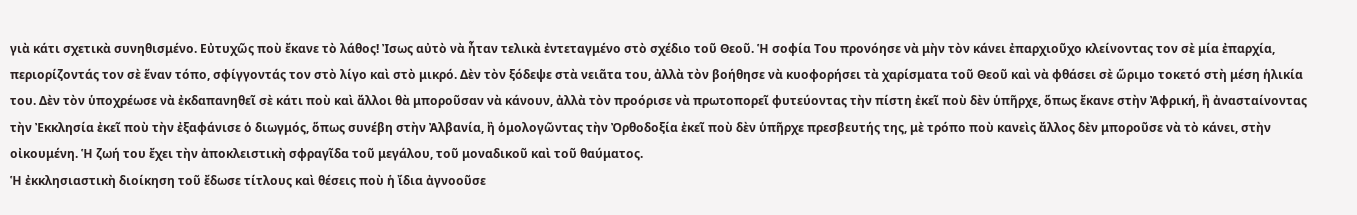γιὰ κάτι σχετικὰ συνηθισμένο. Εὐτυχῶς ποὺ ἔκανε τὸ λάθος! Ἰσως αὐτὸ νὰ ἦταν τελικὰ ἐντεταγμένο στὸ σχέδιο τοῦ Θεοῦ. Ἡ σοφία Του προνόησε νὰ μὴν τὸν κάνει ἐπαρχιοῦχο κλείνοντας τον σὲ μία ἐπαρχία, περιορίζοντάς τον σὲ ἕναν τόπο, σφίγγοντάς τον στὸ λίγο καὶ στὸ μικρό. Δὲν τὸν ξόδεψε στὰ νειᾶτα του, ἀλλὰ τὸν βοήθησε νὰ κυοφορήσει τὰ χαρίσματα τοῦ Θεοῦ καὶ νὰ φθάσει σὲ ὥριμο τοκετό στὴ μέση ἡλικία του. Δὲν τὸν ὑποχρέωσε νὰ ἐκδαπανηθεῖ σὲ κάτι ποὺ καὶ ἄλλοι θὰ μποροῦσαν νὰ κάνουν, ἀλλὰ τὸν προόρισε νὰ πρωτοπορεῖ φυτεύοντας τὴν πίστη ἐκεῖ ποὺ δὲν ὑπῆρχε, ὅπως ἔκανε στὴν Ἀφρική, ἢ ἀνασταίνοντας τὴν Ἐκκλησία ἐκεῖ ποὺ τὴν ἐξαφάνισε ὁ διωγμός, ὅπως συνέβη στὴν Ἀλβανία, ἢ ὁμολογῶντας τὴν Ὀρθοδοξία ἐκεῖ ποὺ δὲν ὑπῆρχε πρεσβευτής της, μὲ τρόπο ποὺ κανεὶς ἄλλος δὲν μποροῦσε νὰ τὸ κάνει, στὴν οἰκουμένη. Ἡ ζωή του ἔχει τὴν ἀποκλειστικὴ σφραγῖδα τοῦ μεγάλου, τοῦ μοναδικοῦ καὶ τοῦ θαύματος.
Ἡ ἐκκλησιαστικὴ διοίκηση τοῦ ἔδωσε τίτλους καὶ θέσεις ποὺ ἡ ἴδια ἀγνοοῦσε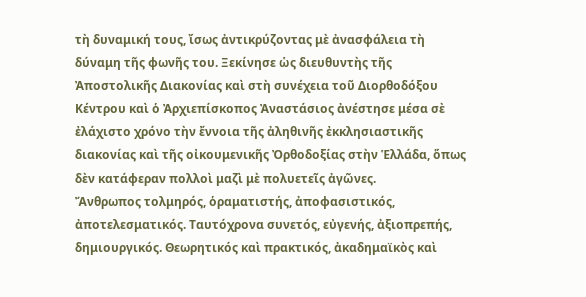τὴ δυναμική τους, ἴσως ἀντικρύζοντας μὲ ἀνασφάλεια τὴ δύναμη τῆς φωνῆς του. Ξεκίνησε ὡς διευθυντὴς τῆς Ἀποστολικῆς Διακονίας καὶ στὴ συνέχεια τοῦ Διορθοδόξου Κέντρου καὶ ὁ Ἀρχιεπίσκοπος Ἀναστάσιος ἀνέστησε μέσα σὲ ἐλάχιστο χρόνο τὴν ἔννοια τῆς ἀληθινῆς ἐκκλησιαστικῆς διακονίας καὶ τῆς οἰκουμενικῆς Ὀρθοδοξίας στὴν Ἑλλάδα, ὅπως δὲν κατάφεραν πολλοὶ μαζὶ μὲ πολυετεῖς ἀγῶνες.
Ἄνθρωπος τολμηρός, ὁραματιστής, ἀποφασιστικός, ἀποτελεσματικός. Ταυτόχρονα συνετός, εὐγενής, ἀξιοπρεπής, δημιουργικός. Θεωρητικός καὶ πρακτικός, ἀκαδημαϊκὸς καὶ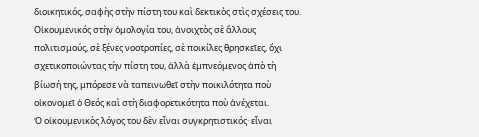διοικητικός, σαφὴς στὴν πίστη του καὶ δεκτικὸς στὶς σχέσεις του. Οἰκουμενικός στὴν ὁμολογία του, ἀνοιχτὸς σὲ ἄλλους πολιτισμούς, σὲ ξένες νοοτροπίες, σὲ ποικίλες θρησκεῖες, ὄχι σχετικοποιώντας τὴν πίστη του, ἀλλὰ ἐμπνεόμενος ἀπὸ τὴ βίωσή της, μπόρεσε νὰ ταπεινωθεῖ στὴν ποικιλότητα ποὺ οἰκονομεῖ ὁ Θεός καὶ στὴ διαφορετικότητα ποὺ ἀνέχεται.
Ὁ οἰκουμενικὸς λόγος του δὲν εἶναι συγκρητιστικός· εἶναι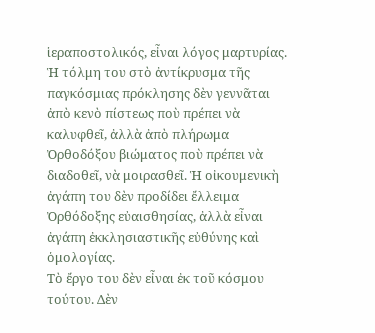ἱεραποστολικός, εἶναι λόγος μαρτυρίας. Ἡ τόλμη του στὸ ἀντίκρυσμα τῆς παγκόσμιας πρόκλησης δὲν γεννᾶται ἀπὸ κενὸ πίστεως ποὺ πρέπει νὰ καλυφθεῖ, ἀλλὰ ἀπὸ πλήρωμα Ὀρθοδόξου βιώματος ποὺ πρέπει νὰ διαδοθεῖ, νὰ μοιρασθεῖ. Ἡ οἰκουμενικὴ ἀγάπη του δὲν προδίδει ἔλλειμα Ὀρθόδοξης εὐαισθησίας, ἀλλὰ εἶναι ἀγάπη ἐκκλησιαστικῆς εὐθύνης καὶ ὁμολογίας.
Τὸ ἔργο του δὲν εἶναι ἐκ τοῦ κόσμου τούτου. Δὲν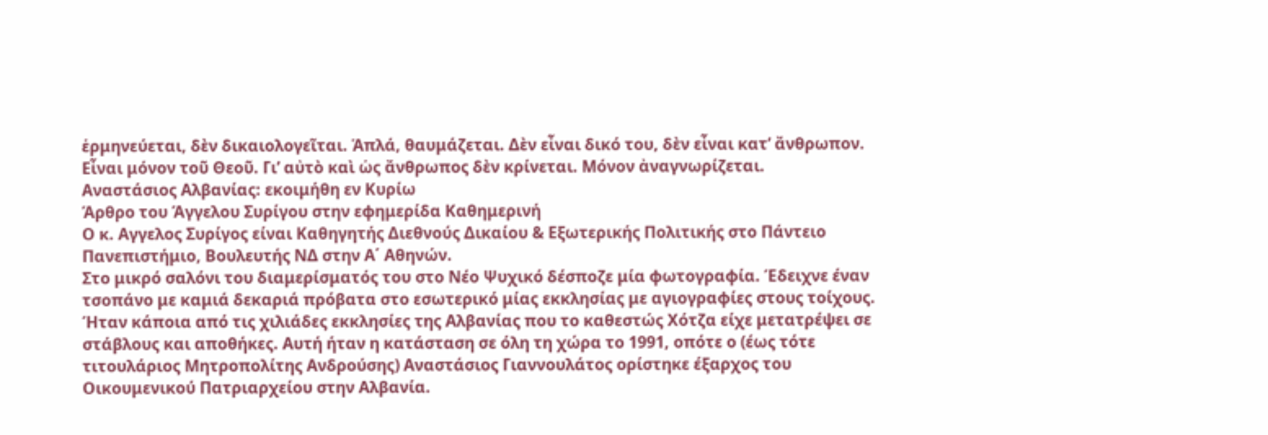ἑρμηνεύεται, δὲν δικαιολογεῖται. Ἁπλά, θαυμάζεται. Δὲν εἶναι δικό του, δὲν εἶναι κατ’ ἄνθρωπον. Εἶναι μόνον τοῦ Θεοῦ. Γι’ αὐτὸ καὶ ὡς ἄνθρωπος δὲν κρίνεται. Μόνον ἀναγνωρίζεται.
Αναστάσιος Αλβανίας: εκοιμήθη εν Κυρίω
Άρθρο του Άγγελου Συρίγου στην εφημερίδα Καθημερινή
Ο κ. Αγγελος Συρίγος είναι Καθηγητής Διεθνούς Δικαίου & Εξωτερικής Πολιτικής στο Πάντειο Πανεπιστήμιο, Βουλευτής ΝΔ στην Α΄ Αθηνών.
Στο μικρό σαλόνι του διαμερίσματός του στο Νέο Ψυχικό δέσποζε μία φωτογραφία. Έδειχνε έναν τσοπάνο με καμιά δεκαριά πρόβατα στο εσωτερικό μίας εκκλησίας με αγιογραφίες στους τοίχους. Ήταν κάποια από τις χιλιάδες εκκλησίες της Αλβανίας που το καθεστώς Χότζα είχε μετατρέψει σε στάβλους και αποθήκες. Αυτή ήταν η κατάσταση σε όλη τη χώρα το 1991, οπότε ο (έως τότε τιτουλάριος Μητροπολίτης Ανδρούσης) Αναστάσιος Γιαννουλάτος ορίστηκε έξαρχος του Οικουμενικού Πατριαρχείου στην Αλβανία.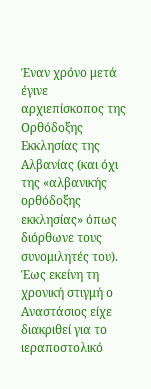Έναν χρόνο μετά έγινε αρχιεπίσκοπος της Ορθόδοξης Εκκλησίας της Αλβανίας (και όχι της «αλβανικής ορθόδοξης εκκλησίας» όπως διόρθωνε τους συνομιλητές του).
Έως εκείνη τη χρονική στιγμή ο Αναστάσιος είχε διακριθεί για το ιεραποστολικό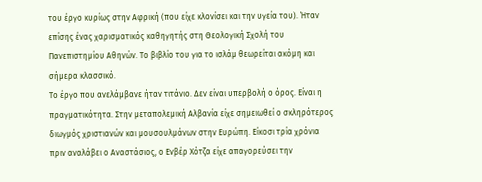του έργο κυρίως στην Αφρική (που είχε κλονίσει και την υγεία του). Ήταν επίσης ένας χαρισματικός καθηγητής στη Θεολογική Σχολή του Πανεπιστημίου Αθηνών. Το βιβλίο του για το ισλάμ θεωρείται ακόμη και σήμερα κλασσικό.
Το έργο που ανελάμβανε ήταν τιτάνιο. Δεν είναι υπερβολή ο όρος. Είναι η πραγματικότητα. Στην μεταπολεμική Αλβανία είχε σημειωθεί ο σκληρότερος διωγμός χριστιανών και μουσουλμάνων στην Ευρώπη. Είκοσι τρία χρόνια πριν αναλάβει ο Αναστάσιος, ο Ενβέρ Χότζα είχε απαγορεύσει την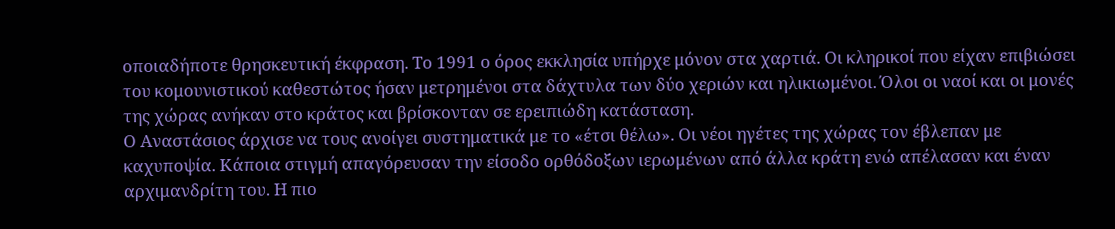οποιαδήποτε θρησκευτική έκφραση. Το 1991 ο όρος εκκλησία υπήρχε μόνον στα χαρτιά. Οι κληρικοί που είχαν επιβιώσει του κομουνιστικού καθεστώτος ήσαν μετρημένοι στα δάχτυλα των δύο χεριών και ηλικιωμένοι. Όλοι οι ναοί και οι μονές της χώρας ανήκαν στο κράτος και βρίσκονταν σε ερειπιώδη κατάσταση.
Ο Αναστάσιος άρχισε να τους ανοίγει συστηματικά με το «έτσι θέλω». Οι νέοι ηγέτες της χώρας τον έβλεπαν με καχυποψία. Κάποια στιγμή απαγόρευσαν την είσοδο ορθόδοξων ιερωμένων από άλλα κράτη ενώ απέλασαν και έναν αρχιμανδρίτη του. Η πιο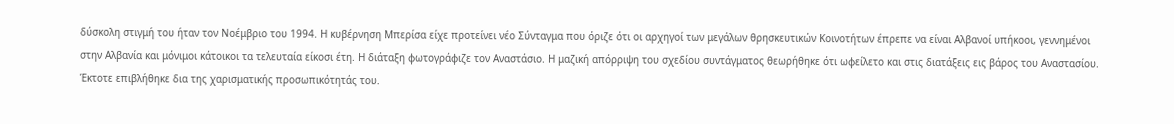δύσκολη στιγμή του ήταν τον Νοέμβριο του 1994. Η κυβέρνηση Μπερίσα είχε προτείνει νέο Σύνταγμα που όριζε ότι οι αρχηγοί των μεγάλων θρησκευτικών Κοινοτήτων έπρεπε να είναι Αλβανοί υπήκοοι, γεννημένοι στην Αλβανία και μόνιμοι κάτοικοι τα τελευταία είκοσι έτη. Η διάταξη φωτογράφιζε τον Αναστάσιο. Η μαζική απόρριψη του σχεδίου συντάγματος θεωρήθηκε ότι ωφείλετο και στις διατάξεις εις βάρος του Αναστασίου. Έκτοτε επιβλήθηκε δια της χαρισματικής προσωπικότητάς του.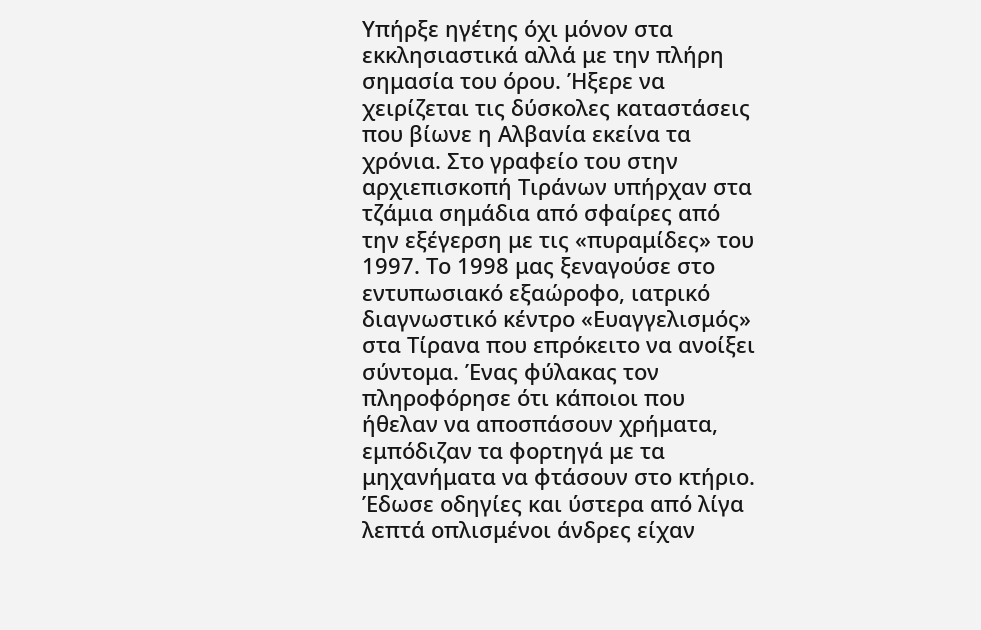Υπήρξε ηγέτης όχι μόνον στα εκκλησιαστικά αλλά με την πλήρη σημασία του όρου. Ήξερε να χειρίζεται τις δύσκολες καταστάσεις που βίωνε η Αλβανία εκείνα τα χρόνια. Στο γραφείο του στην αρχιεπισκοπή Τιράνων υπήρχαν στα τζάμια σημάδια από σφαίρες από την εξέγερση με τις «πυραμίδες» του 1997. Το 1998 μας ξεναγούσε στο εντυπωσιακό εξαώροφο, ιατρικό διαγνωστικό κέντρο «Ευαγγελισμός» στα Τίρανα που επρόκειτο να ανοίξει σύντομα. Ένας φύλακας τον πληροφόρησε ότι κάποιοι που ήθελαν να αποσπάσουν χρήματα, εμπόδιζαν τα φορτηγά με τα μηχανήματα να φτάσουν στο κτήριο. Έδωσε οδηγίες και ύστερα από λίγα λεπτά οπλισμένοι άνδρες είχαν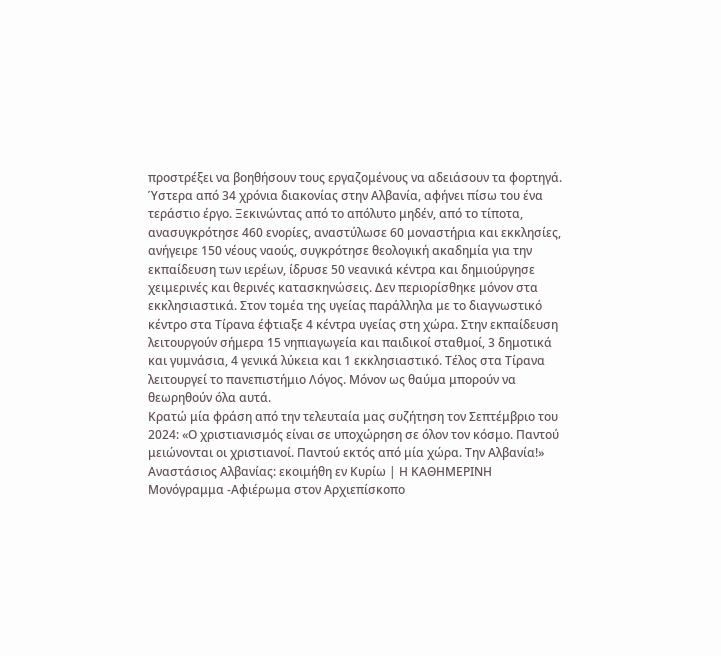προστρέξει να βοηθήσουν τους εργαζομένους να αδειάσουν τα φορτηγά.
Ύστερα από 34 χρόνια διακονίας στην Αλβανία, αφήνει πίσω του ένα τεράστιο έργο. Ξεκινώντας από το απόλυτο μηδέν, από το τίποτα, ανασυγκρότησε 460 ενορίες, αναστύλωσε 60 μοναστήρια και εκκλησίες, ανήγειρε 150 νέους ναούς, συγκρότησε θεολογική ακαδημία για την εκπαίδευση των ιερέων, ίδρυσε 50 νεανικά κέντρα και δημιούργησε χειμερινές και θερινές κατασκηνώσεις. Δεν περιορίσθηκε μόνον στα εκκλησιαστικά. Στον τομέα της υγείας παράλληλα με το διαγνωστικό κέντρο στα Τίρανα έφτιαξε 4 κέντρα υγείας στη χώρα. Στην εκπαίδευση λειτουργούν σήμερα 15 νηπιαγωγεία και παιδικοί σταθμοί, 3 δημοτικά και γυμνάσια, 4 γενικά λύκεια και 1 εκκλησιαστικό. Τέλος στα Τίρανα λειτουργεί το πανεπιστήμιο Λόγος. Μόνον ως θαύμα μπορούν να θεωρηθούν όλα αυτά.
Κρατώ μία φράση από την τελευταία μας συζήτηση τον Σεπτέμβριο του 2024: «Ο χριστιανισμός είναι σε υποχώρηση σε όλον τον κόσμο. Παντού μειώνονται οι χριστιανοί. Παντού εκτός από μία χώρα. Την Αλβανία!»
Αναστάσιος Αλβανίας: εκοιμήθη εν Κυρίω | Η ΚΑΘΗΜΕΡΙΝΗ
Μονόγραμμα -Αφιέρωμα στον Αρχιεπίσκοπο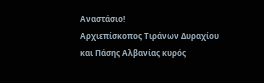Αναστάσιο!
Αρχιεπίσκοπος Τιράνων Δυραχίου και Πάσης Αλβανίας κυρός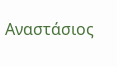Αναστάσιος